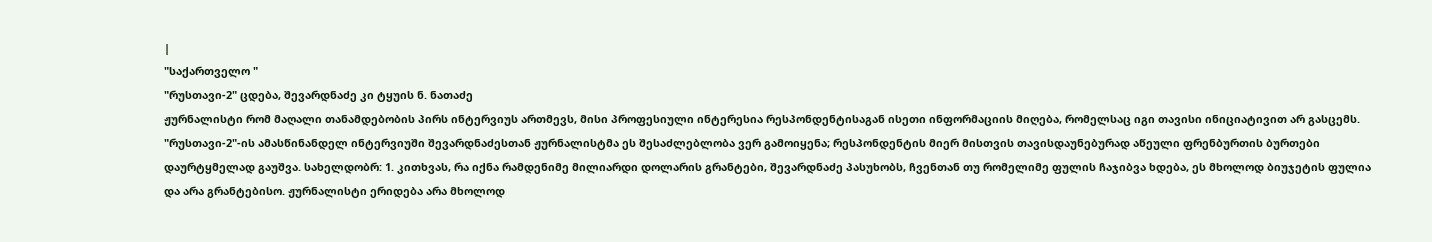|
"საქართველო "
"რუსთავი-2" ცდება, შევარდნაძე კი ტყუის ნ. ნათაძე
ჟურნალისტი რომ მაღალი თანამდებობის პირს ინტერვიუს ართმევს, მისი პროფესიული ინტერესია რესპონდენტისაგან ისეთი ინფორმაციის მიღება, რომელსაც იგი თავისი ინიციატივით არ გასცემს. "რუსთავი-2"-ის ამასწინანდელ ინტერვიუში შევარდნაძესთან ჟურნალისტმა ეს შესაძლებლობა ვერ გამოიყენა; რესპონდენტის მიერ მისთვის თავისდაუნებურად აწეული ფრენბურთის ბურთები დაურტყმელად გაუშვა. სახელდობრ: 1. კითხვას, რა იქნა რამდენიმე მილიარდი დოლარის გრანტები, შევარდნაძე პასუხობს, ჩვენთან თუ რომელიმე ფულის ჩაჯიბვა ხდება, ეს მხოლოდ ბიუჯეტის ფულია და არა გრანტებისო. ჟურნალისტი ერიდება არა მხოლოდ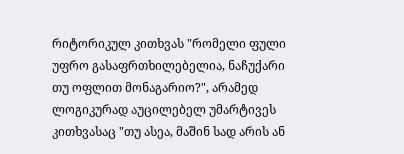რიტორიკულ კითხვას "რომელი ფული უფრო გასაფრთხილებელია, ნაჩუქარი თუ ოფლით მონაგარიო?", არამედ ლოგიკურად აუცილებელ უმარტივეს კითხვასაც "თუ ასეა, მაშინ სად არის ან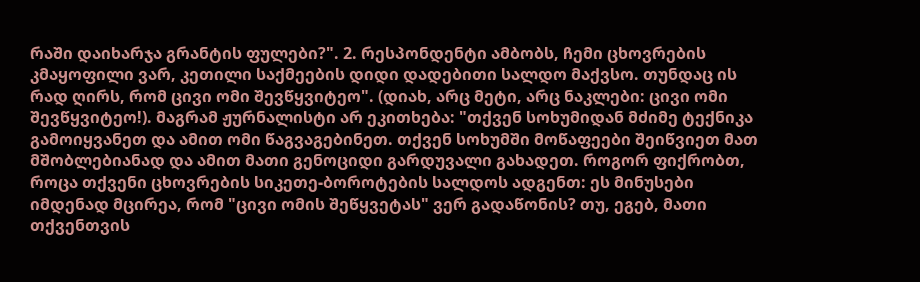რაში დაიხარჯა გრანტის ფულები?". 2. რესპონდენტი ამბობს, ჩემი ცხოვრების კმაყოფილი ვარ, კეთილი საქმეების დიდი დადებითი სალდო მაქვსო. თუნდაც ის რად ღირს, რომ ცივი ომი შევწყვიტეო". (დიახ, არც მეტი, არც ნაკლები: ცივი ომი შევწყვიტეო!). მაგრამ ჟურნალისტი არ ეკითხება: "თქვენ სოხუმიდან მძიმე ტექნიკა გამოიყვანეთ და ამით ომი წაგვაგებინეთ. თქვენ სოხუმში მოწაფეები შეიწვიეთ მათ მშობლებიანად და ამით მათი გენოციდი გარდუვალი გახადეთ. როგორ ფიქრობთ, როცა თქვენი ცხოვრების სიკეთე-ბოროტების სალდოს ადგენთ: ეს მინუსები იმდენად მცირეა, რომ "ცივი ომის შეწყვეტას" ვერ გადაწონის? თუ, ეგებ, მათი თქვენთვის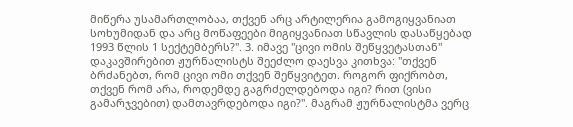მიწერა უსამართლობაა, თქვენ არც არტილერია გამოგიყვანიათ სოხუმიდან და არც მოწაფეები მიგიყვანიათ სწავლის დასაწყებად 1993 წლის 1 სექტემბერს?". 3. იმავე "ცივი ომის შეწყვეტასთან" დაკავშირებით ჟურნალისტს შეეძლო დაესვა კითხვა: "თქვენ ბრძანებთ, რომ ცივი ომი თქვენ შეწყვიტეთ. როგორ ფიქრობთ, თქვენ რომ არა, როდემდე გაგრძელდებოდა იგი? რით (ვისი გამარჯვებით) დამთავრდებოდა იგი?". მაგრამ ჟურნალისტმა ვერც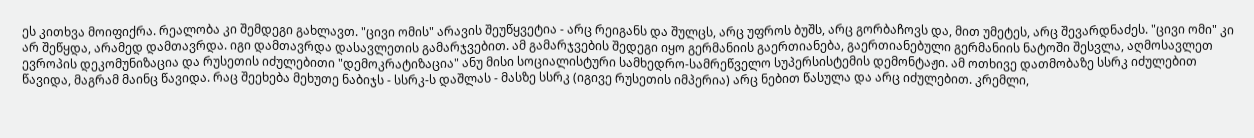ეს კითხვა მოიფიქრა. რეალობა კი შემდეგი გახლავთ. "ცივი ომის" არავის შეუწყვეტია - არც რეიგანს და შულცს, არც უფროს ბუშს, არც გორბაჩოვს და, მით უმეტეს, არც შევარდნაძეს. "ცივი ომი" კი არ შეწყდა, არამედ დამთავრდა. იგი დამთავრდა დასავლეთის გამარჯვებით. ამ გამარჯვების შედეგი იყო გერმანიის გაერთიანება, გაერთიანებული გერმანიის ნატოში შესვლა, აღმოსავლეთ ევროპის დეკომუნიზაცია და რუსეთის იძულებითი "დემოკრატიზაცია" ანუ მისი სოციალისტური სამხედრო-სამრეწველო სუპერსისტემის დემონტაჟი. ამ ოთხივე დათმობაზე სსრკ იძულებით წავიდა, მაგრამ მაინც წავიდა. რაც შეეხება მეხუთე ნაბიჯს - სსრკ-ს დაშლას - მასზე სსრკ (იგივე რუსეთის იმპერია) არც ნებით წასულა და არც იძულებით. კრემლი,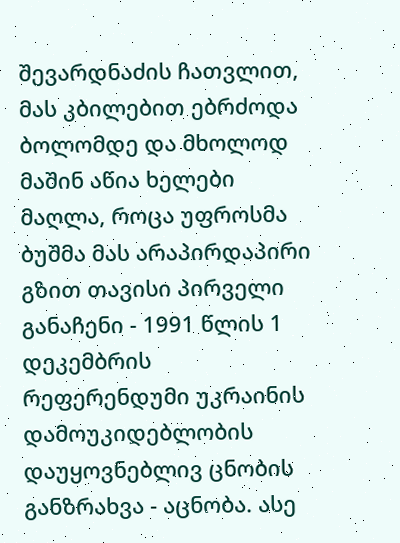შევარდნაძის ჩათვლით, მას კბილებით ებრძოდა ბოლომდე და მხოლოდ მაშინ აწია ხელები მაღლა, როცა უფროსმა ბუშმა მას არაპირდაპირი გზით თავისი პირველი განაჩენი - 1991 წლის 1 დეკემბრის რეფერენდუმი უკრაინის დამოუკიდებლობის დაუყოვნებლივ ცნობის განზრახვა - აცნობა. ასე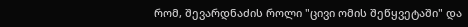რომ, შევარდნაძის როლი "ცივი ომის შეწყვეტაში" და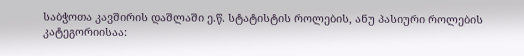საბჭოთა კავშირის დაშლაში ე.წ. სტატისტის როლების, ანუ პასიური როლების კატეგორიისაა: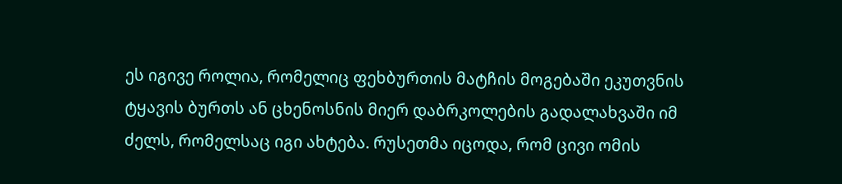ეს იგივე როლია, რომელიც ფეხბურთის მატჩის მოგებაში ეკუთვნის ტყავის ბურთს ან ცხენოსნის მიერ დაბრკოლების გადალახვაში იმ ძელს, რომელსაც იგი ახტება. რუსეთმა იცოდა, რომ ცივი ომის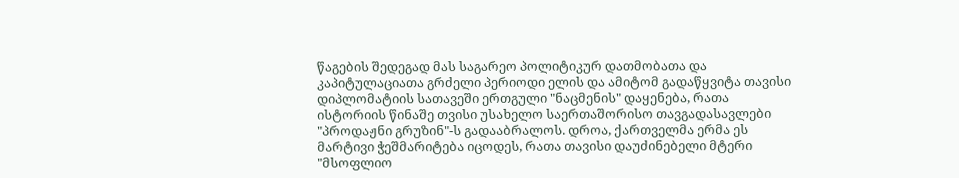წაგების შედეგად მას საგარეო პოლიტიკურ დათმობათა და კაპიტულაციათა გრძელი პერიოდი ელის და ამიტომ გადაწყვიტა თავისი დიპლომატიის სათავეში ერთგული "ნაცმენის" დაყენება, რათა ისტორიის წინაშე თვისი უსახელო საერთაშორისო თავგადასავლები "პროდაჟნი გრუზინ"-ს გადააბრალოს. დროა, ქართველმა ერმა ეს მარტივი ჭეშმარიტება იცოდეს, რათა თავისი დაუძინებელი მტერი "მსოფლიო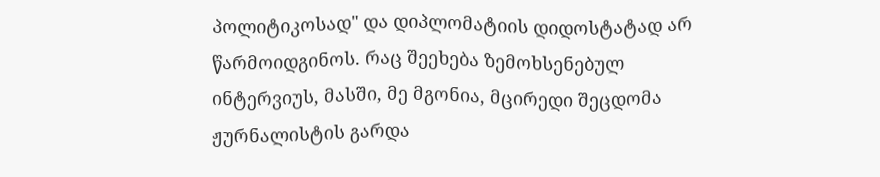პოლიტიკოსად" და დიპლომატიის დიდოსტატად არ წარმოიდგინოს. რაც შეეხება ზემოხსენებულ ინტერვიუს, მასში, მე მგონია, მცირედი შეცდომა ჟურნალისტის გარდა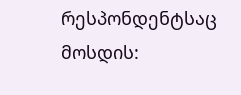რესპონდენტსაც მოსდის: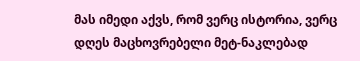მას იმედი აქვს, რომ ვერც ისტორია, ვერც დღეს მაცხოვრებელი მეტ-ნაკლებად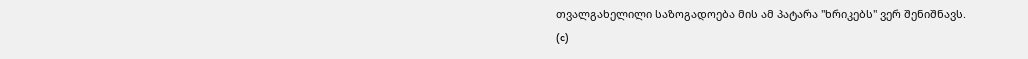თვალგახელილი საზოგადოება მის ამ პატარა "ხრიკებს" ვერ შენიშნავს.
(c)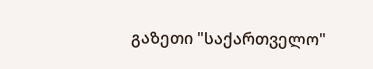გაზეთი "საქართველო"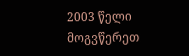2003 წელი მოგვწერეთ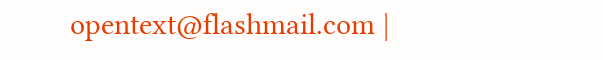opentext@flashmail.com |